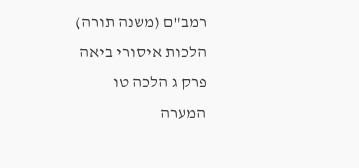רמב"ם (משנה תורה) הלכות איסורי ביאה פרק ג הלכה טו
המערה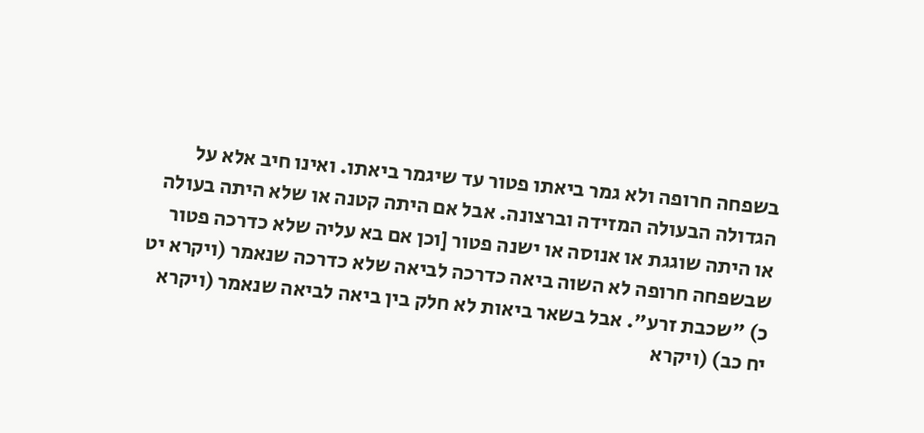בשפחה חרופה ולא גמר ביאתו פטור עד שיגמר ביאתו. ואינו חיב אלא על הגדולה הבעולה המזידה וברצונה. אבל אם היתה קטנה או שלא היתה בעולה או היתה שוגגת או אנוסה או ישנה פטור [וכן אם בא עליה שלא כדרכה פטור שבשפחה חרופה לא השוה ביאה כדרכה לביאה שלא כדרכה שנאמר (ויקרא יט כ) "שכבת זרע". אבל בשאר ביאות לא חלק בין ביאה לביאה שנאמר (ויקרא יח כב) (ויקרא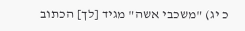כ יג) "משכבי אשה" מגיד [לך] הכתוב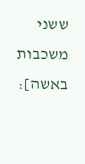ששני משכבות באשה]: